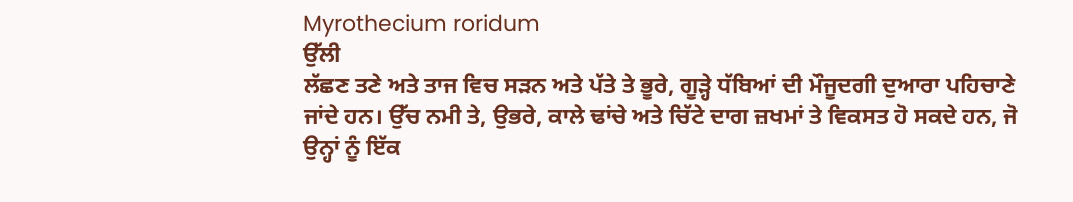Myrothecium roridum
ਉੱਲੀ
ਲੱਛਣ ਤਣੇ ਅਤੇ ਤਾਜ ਵਿਚ ਸੜਨ ਅਤੇ ਪੱਤੇ ਤੇ ਭੂਰੇ, ਗੂੜ੍ਹੇ ਧੱਬਿਆਂ ਦੀ ਮੌਜੂਦਗੀ ਦੁਆਰਾ ਪਹਿਚਾਣੇ ਜਾਂਦੇ ਹਨ। ਉੱਚ ਨਮੀ ਤੇ, ਉਭਰੇ, ਕਾਲੇ ਢਾਂਚੇ ਅਤੇ ਚਿੱਟੇ ਦਾਗ ਜ਼ਖਮਾਂ ਤੇ ਵਿਕਸਤ ਹੋ ਸਕਦੇ ਹਨ, ਜੋ ਉਨ੍ਹਾਂ ਨੂੰ ਇੱਕ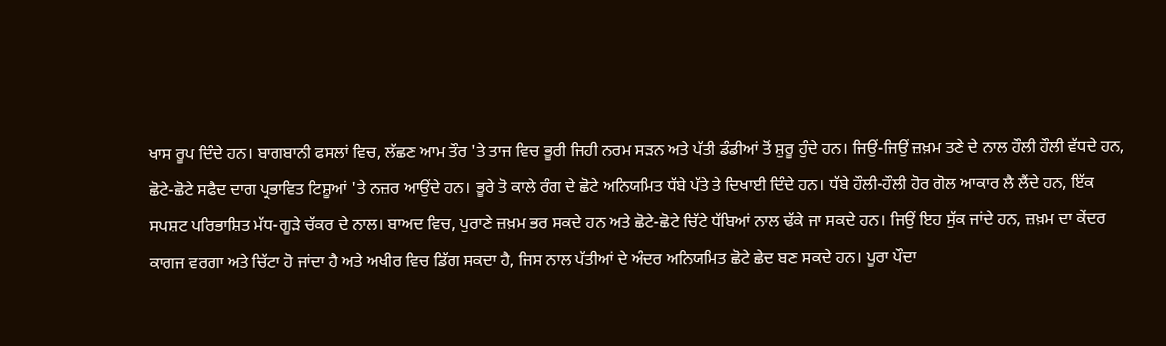ਖਾਸ ਰੂਪ ਦਿੰਦੇ ਹਨ। ਬਾਗਬਾਨੀ ਫਸਲਾਂ ਵਿਚ, ਲੱਛਣ ਆਮ ਤੌਰ 'ਤੇ ਤਾਜ ਵਿਚ ਭੂਰੀ ਜਿਹੀ ਨਰਮ ਸੜਨ ਅਤੇ ਪੱਤੀ ਡੰਡੀਆਂ ਤੋਂ ਸ਼ੁਰੂ ਹੁੰਦੇ ਹਨ। ਜਿਉਂ-ਜਿਉਂ ਜ਼ਖ਼ਮ ਤਣੇ ਦੇ ਨਾਲ ਹੌਲੀ ਹੌਲੀ ਵੱਧਦੇ ਹਨ, ਛੋਟੇ-ਛੋਟੇ ਸਫੈਦ ਦਾਗ ਪ੍ਰਭਾਵਿਤ ਟਿਸ਼ੂਆਂ 'ਤੇ ਨਜ਼ਰ ਆਉਂਦੇ ਹਨ। ਭੂਰੇ ਤੋ ਕਾਲੇ ਰੰਗ ਦੇ ਛੋਟੇ ਅਨਿਯਮਿਤ ਧੱਬੇ ਪੱਤੇ ਤੇ ਦਿਖਾਈ ਦਿੰਦੇ ਹਨ। ਧੱਬੇ ਹੌਲੀ-ਹੌਲੀ ਹੋਰ ਗੋਲ ਆਕਾਰ ਲੈ ਲੈਂਦੇ ਹਨ, ਇੱਕ ਸਪਸ਼ਟ ਪਰਿਭਾਸ਼ਿਤ ਮੱਧ-ਗੂੜੇ ਚੱਕਰ ਦੇ ਨਾਲ। ਬਾਅਦ ਵਿਚ, ਪੁਰਾਣੇ ਜ਼ਖ਼ਮ ਭਰ ਸਕਦੇ ਹਨ ਅਤੇ ਛੋਟੇ-ਛੋਟੇ ਚਿੱਟੇ ਧੱਬਿਆਂ ਨਾਲ ਢੱਕੇ ਜਾ ਸਕਦੇ ਹਨ। ਜਿਉਂ ਇਹ ਸੁੱਕ ਜਾਂਦੇ ਹਨ, ਜ਼ਖ਼ਮ ਦਾ ਕੇਂਦਰ ਕਾਗਜ ਵਰਗਾ ਅਤੇ ਚਿੱਟਾ ਹੋ ਜਾਂਦਾ ਹੈ ਅਤੇ ਅਖੀਰ ਵਿਚ ਡਿੱਗ ਸਕਦਾ ਹੈ, ਜਿਸ ਨਾਲ ਪੱਤੀਆਂ ਦੇ ਅੰਦਰ ਅਨਿਯਮਿਤ ਛੋਟੇ ਛੇਦ ਬਣ ਸਕਦੇ ਹਨ। ਪੂਰਾ ਪੌਦਾ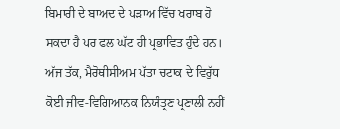ਬਿਮਾਰੀ ਦੇ ਬਾਅਦ ਦੇ ਪੜਾਅ ਵਿੱਚ ਖਰਾਬ ਹੋ ਸਕਦਾ ਹੈ ਪਰ ਫਲ ਘੱਟ ਹੀ ਪ੍ਰਭਾਵਿਤ ਹੁੰਦੇ ਹਨ।
ਅੱਜ ਤੱਕ, ਮੈਰੋਥੀਸੀਅਮ ਪੱਤਾ ਚਟਾਕ ਦੇ ਵਿਰੁੱਧ ਕੋਈ ਜੀਵ-ਵਿਗਿਆਨਕ ਨਿਯੰਤ੍ਰਣ ਪ੍ਰਣਾਲੀ ਨਹੀਂ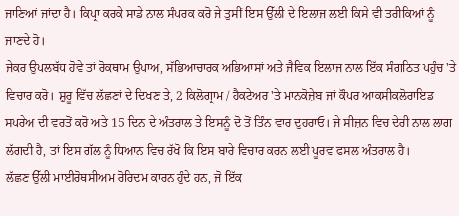ਜਾਣਿਆਂ ਜਾਂਦਾ ਹੈ। ਕਿਪ੍ਰਾ ਕਰਕੇ ਸਾਡੇ ਨਾਲ ਸੰਪਰਕ ਕਰੋ ਜੇ ਤੁਸੀਂ ਇਸ ਉੱਲੀ ਦੇ ਇਲਾਜ ਲਈ ਕਿਸੇ ਵੀ ਤਰੀਕਿਆਂ ਨੂੰ ਜਾਣਦੇ ਹੋ।
ਜੇਕਰ ਉਪਲਬੱਧ ਹੋਵੇ ਤਾਂ ਰੋਕਥਾਮ ਉਪਾਅ, ਸੱਭਿਆਚਾਰਕ ਅਭਿਆਸਾਂ ਅਤੇ ਜੈਵਿਕ ਇਲਾਜ ਨਾਲ ਇੱਕ ਸੰਗਠਿਤ ਪਹੁੰਚ 'ਤੇ ਵਿਚਾਰ ਕਰੋ। ਸ਼ੁਰੂ ਵਿੱਚ ਲੱਛਣਾਂ ਦੇ ਦਿਖਣ ਤੇ, 2 ਕਿਲੋਗ੍ਰਾਮ / ਹੈਕਟੇਅਰ 'ਤੇ ਮਾਨਕੋਜ਼ੇਬ ਜਾਂ ਕੌਪਰ ਆਕਸੀਕਲੋਰਾਇਡ ਸਪਰੇਅ ਦੀ ਵਰਤੋਂ ਕਰੋ ਅਤੇ 15 ਦਿਨ ਦੇ ਅੰਤਰਾਲ ਤੇ ਇਸਨੂੰ ਦੋ ਤੋਂ ਤਿੰਨ ਵਾਰ ਦੁਹਰਾਓ। ਜੇ ਸੀਜ਼ਨ ਵਿਚ ਦੇਰੀ ਨਾਲ ਲਾਗ ਲੱਗਦੀ ਹੈ, ਤਾਂ ਇਸ ਗੱਲ ਨੂੰ ਧਿਆਨ ਵਿਚ ਰੱਖੋ ਕਿ ਇਸ ਬਾਰੇ ਵਿਚਾਰ ਕਰਨ ਲਈ ਪੂਰਵ ਫਸਲ ਅੰਤਰਾਲ ਹੈ।
ਲੱਛਣ ਉੱਲੀ ਮਾਈਰੋਥਸੀਅਮ ਰੋਰਿਦਮ ਕਾਰਨ ਹੁੰਦੇ ਹਨ, ਜੋ ਇੱਕ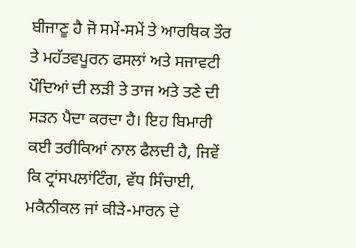ਬੀਜਾਣੂ ਹੈ ਜੋ ਸਮੇਂ-ਸਮੇਂ ਤੇ ਆਰਥਿਕ ਤੌਰ ਤੇ ਮਹੱਤਵਪੂਰਨ ਫਸਲਾਂ ਅਤੇ ਸਜਾਵਟੀ ਪੌਦਿਆਂ ਦੀ ਲੜੀ ਤੇ ਤਾਜ ਅਤੇ ਤਣੇ ਦੀ ਸੜਨ ਪੈਦਾ ਕਰਦਾ ਹੈ। ਇਹ ਬਿਮਾਰੀ ਕਈ ਤਰੀਕਿਆਂ ਨਾਲ ਫੈਲਦੀ ਹੈ, ਜਿਵੇਂ ਕਿ ਟ੍ਰਾਂਸਪਲਾਂਟਿੰਗ, ਵੱਧ ਸਿੰਚਾਈ, ਮਕੈਨੀਕਲ ਜਾਂ ਕੀੜੇ-ਮਾਰਨ ਦੇ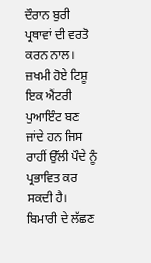ਦੌਰਾਨ ਬੁਰੀ ਪ੍ਰਥਾਵਾਂ ਦੀ ਵਰਤੋ ਕਰਨ ਨਾਲ। ਜ਼ਖਮੀ ਹੋਏ ਟਿਸ਼ੂ ਇਕ ਐਂਟਰੀ ਪੁਆਇੰਟ ਬਣ ਜਾਂਦੇ ਹਨ ਜਿਸ ਰਾਹੀਂ ਉੱਲੀ ਪੌਦੇ ਨੂੰ ਪ੍ਰਭਾਵਿਤ ਕਰ ਸਕਦੀ ਹੈ। ਬਿਮਾਰੀ ਦੇ ਲੱਛਣ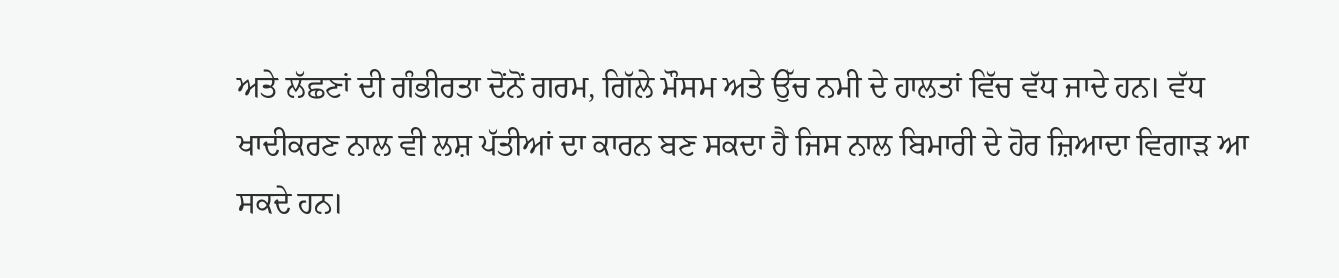ਅਤੇ ਲੱਛਣਾਂ ਦੀ ਗੰਭੀਰਤਾ ਦੋਂਨੋਂ ਗਰਮ, ਗਿੱਲੇ ਮੌਸਮ ਅਤੇ ਉੱਚ ਨਮੀ ਦੇ ਹਾਲਤਾਂ ਵਿੱਚ ਵੱਧ ਜਾਦੇ ਹਨ। ਵੱਧ ਖਾਦੀਕਰਣ ਨਾਲ ਵੀ ਲਸ਼ ਪੱਤੀਆਂ ਦਾ ਕਾਰਨ ਬਣ ਸਕਦਾ ਹੈ ਜਿਸ ਨਾਲ ਬਿਮਾਰੀ ਦੇ ਹੋਰ ਜ਼ਿਆਦਾ ਵਿਗਾੜ ਆ ਸਕਦੇ ਹਨ।